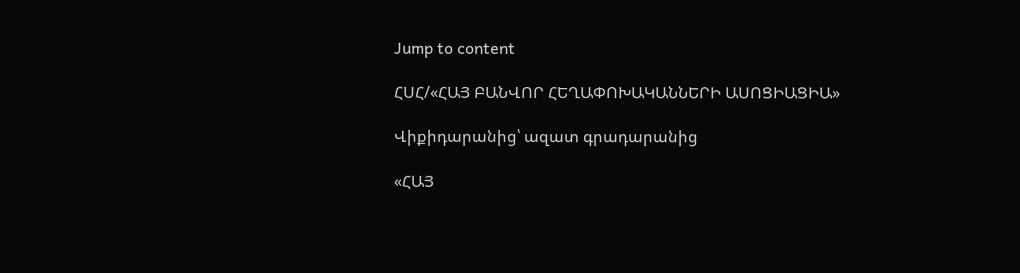Jump to content

ՀՍՀ/«ՀԱՅ ԲԱՆՎՈՐ ՀԵՂԱՓՈԽԱԿԱՆՆԵՐԻ ԱՍՈՑԻԱՑԻԱ»

Վիքիդարանից՝ ազատ գրադարանից

«ՀԱՅ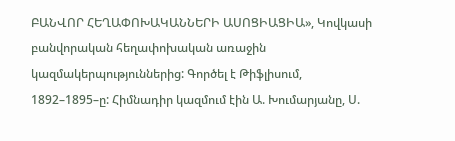ԲԱՆՎՈՐ ՀԵՂԱՓՈԽԱԿԱՆՆԵՐԻ ԱՍՈՑԻԱՑԻԱ», Կովկասի բանվորական հեղափոխական առաջին կազմակերպություններից: Գործել է Թիֆլիսում, 1892–1895–ը: Հիմնադիր կազմում էին Ա. Խումարյանը, Ս.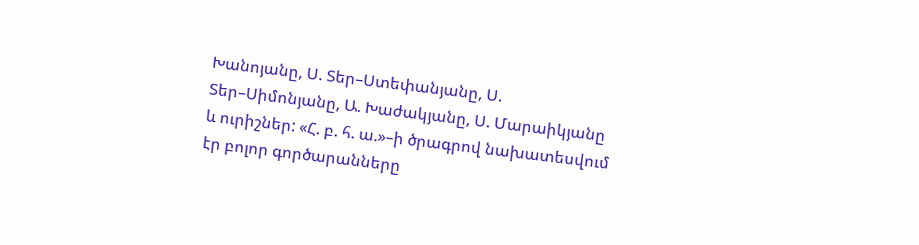Խանոյանը, Ս. Տեր–Ստեփանյանը, Ս. Տեր–Սիմոնյանը, Ա. Խաժակյանը, Ս. Մարաիկյանը և ուրիշներ: «Հ. բ. հ. ա.»–ի ծրագրով նախատեսվում էր բոլոր գործարանները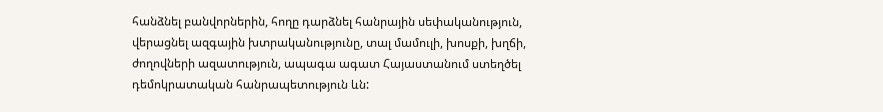հանձնել բանվորներին, հողը դարձնել հանրային սեփականություն, վերացնել ազգային խտրականությունը, տալ մամուլի, խոսքի, խղճի, ժողովների ազատություն, ապագա ագատ Հայաստանում ստեղծել դեմոկրատական հանրապետություն ևն: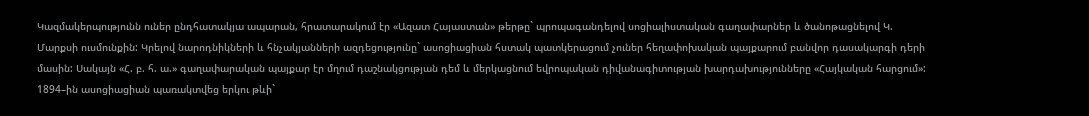Կազմակերպությունն ուներ ընդհատակյա ապարան, հրատարակում էր «Ազատ Հայաստան» թերթը` պրոպագանդելով սոցիալիստական գաղափարներ և ծանոթացնելով Կ. Մարքսի ուսմունքին: Կրելով նարոդնիկների և հնչակյանների ազդեցությունը` ասոցիացիան հստակ պատկերացում չուներ հեղափոխական պայքարում բանվոր դասակարգի դերի մասին: Սակայն «Հ. բ. հ. ա.» գաղափարական պայքար էր մղում դաշնակցության դեմ և մերկացնում եվրոպական դիվանագիտության խարդախությունները «Հայկական հարցում»: 1894–ին ասոցիացիան պառակտվեց երկու թևի`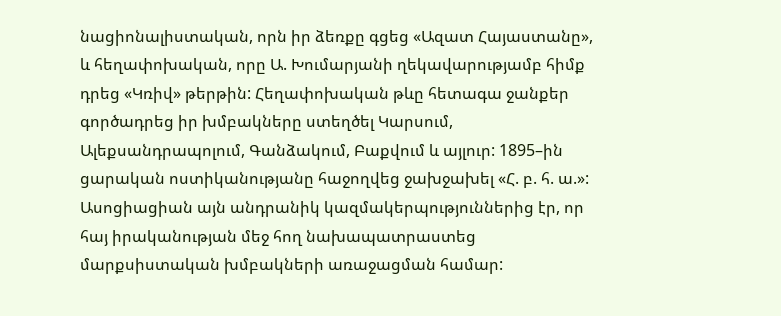նացիոնալիստական, որն իր ձեռքը գցեց «Ազատ Հայաստանը», և հեղափոխական, որը Ա. Խումարյանի ղեկավարությամբ հիմք դրեց «Կռիվ» թերթին: Հեղափոխական թևը հետագա ջանքեր գործադրեց իր խմբակները ստեղծել Կարսում, Ալեքսանդրապոլում, Գանձակում, Բաքվում և այլուր: 1895–ին ցարական ոստիկանությանը հաջողվեց ջախջախել «Հ. բ. հ. ա.»: Ասոցիացիան այն անդրանիկ կազմակերպություններից էր, որ հայ իրականության մեջ հող նախապատրաստեց մարքսիստական խմբակների առաջացման համար: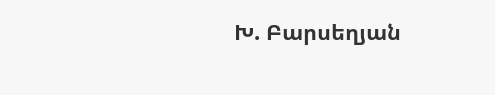Խ. Բարսեղյան